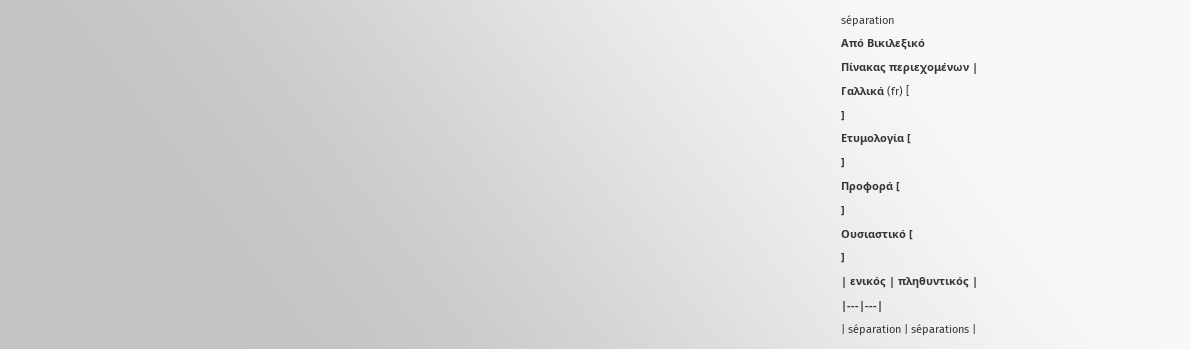séparation
Από Βικιλεξικό
Πίνακας περιεχομένων |
Γαλλικά (fr) [
]
Ετυμολογία [
]
Προφορά [
]
Ουσιαστικό [
]
| ενικός | πληθυντικός |
|---|---|
| séparation | séparations |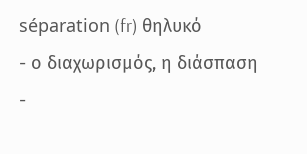séparation (fr) θηλυκό
- ο διαχωρισμός, η διάσπαση
-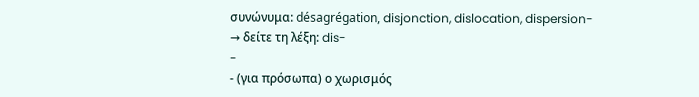συνώνυμα: désagrégation, disjonction, dislocation, dispersion- → δείτε τη λέξη: dis-
-
- (για πρόσωπα) ο χωρισμός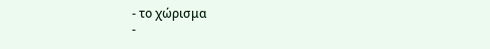- το χώρισμα
-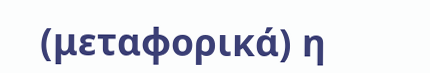(μεταφορικά) η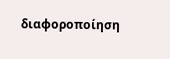διαφοροποίηση